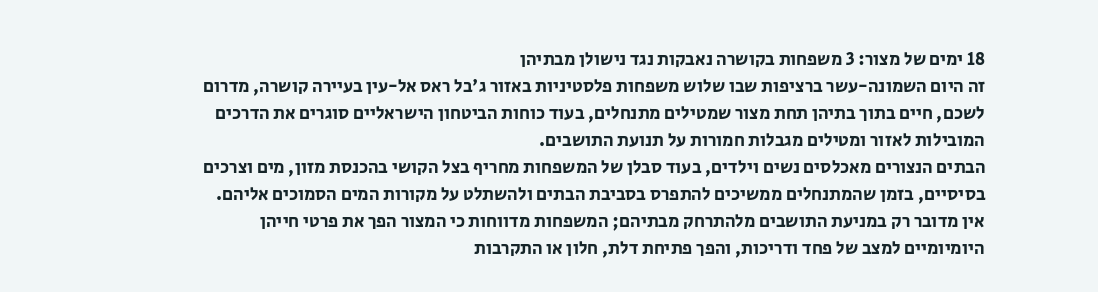18 ימים של מצור: 3 משפחות בקושרה נאבקות נגד נישולן מבתיהן
זה היום השמונה-עשר ברציפות שבו שלוש משפחות פלסטיניות באזור ג'בל ראס אל-עין בעיירה קושרה, מדרום לשכם, חיים בתוך בתיהן תחת מצור שמטילים מתנחלים, בעוד כוחות הביטחון הישראליים סוגרים את הדרכים המובילות לאזור ומטילים מגבלות חמורות על תנועת התושבים.
הבתים הנצורים מאכלסים נשים וילדים, בעוד סבלן של המשפחות מחריף בצל הקושי בהכנסת מזון, מים וצרכים בסיסיים, בזמן שהמתנחלים ממשיכים להתפרס בסביבת הבתים ולהשתלט על מקורות המים הסמוכים אליהם.
אין מדובר רק במניעת התושבים מלהתרחק מבתיהם; המשפחות מדווחות כי המצור הפך את פרטי חייהן היומיומיים למצב של פחד ודריכות, והפך פתיחת דלת, חלון או התקרבות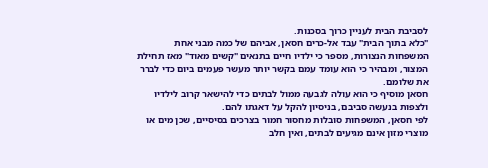לסביבת הבית לעניין כרוך בסכנות.
"כלא בתוך הבית" עבד אל-כרים חסאן, אביהם של כמה מבני אחת המשפחות הנצורות, מספר כי ילדיו חיים בתנאים "קשים מאוד" מאז תחילת המצור, ומבהיר כי הוא עומד עמם בקשר יותר מעשר פעמים ביום כדי לברר את שלומם.
חסאן מוסיף כי הוא עולה לגבעה ממול לבתים כדי להישאר קרוב לילדיו ולצפות בנעשה סביבם, בניסיון להקל על דאגתו להם.
לפי חסאן, המשפחות סובלות מחסור חמור בצרכים בסיסיים, שכן מים או מוצרי מזון אינם מגיעים לבתים, ואין חלב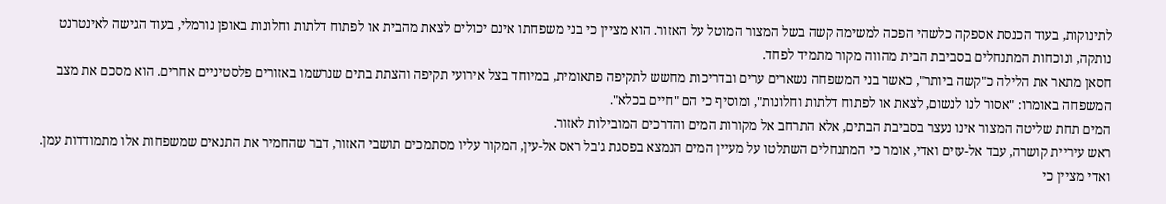לתינוקות, בעוד הכנסת אספקה כלשהי הפכה למשימה קשה בשל המצור המוטל על האזור. הוא מציין כי בני משפחתו אינם יכולים לצאת מהבית או לפתוח דלתות וחלונות באופן נורמלי, בעוד הגישה לאינטרנט נותקה, ונוכחות המתנחלים בסביבת הבית מהווה מקור מתמיד לפחד.
חסאן מתאר את הלילה כ"קשה ביותר", כאשר בני המשפחה נשארים ערים ובדריכות מחשש לתקיפה פתאומית, במיוחד בצל אירועי תקיפה והצתת בתים שנרשמו באזורים פלסטיניים אחרים. הוא מסכם את מצב המשפחה באומרו: "אסור לנו לנשום, לצאת או לפתוח דלתות וחלונות", ומוסיף כי הם "חיים בכלא".
המים תחת שליטה המצור אינו נעצר בסביבת הבתים, אלא התרחב אל מקורות המים והדרכים המובילות לאזור.
ראש עיריית קושרה, עבד אל-עזים ואדי, אומר כי המתנחלים השתלטו על מעיין המים הנמצא בפסגת ג'בל ראס אל-עין, המקור עליו מסתמכים תושבי האזור, דבר שהחמיר את התנאים שמשפחות אלו מתמודדות עמן.
ואדי מציין כי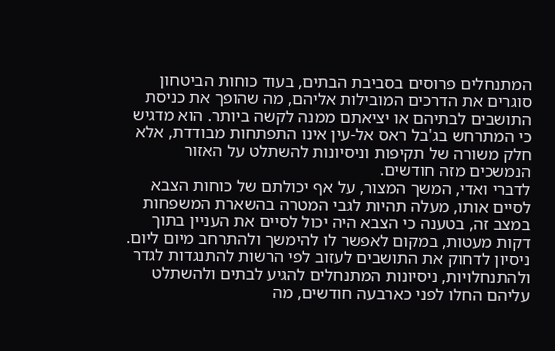המתנחלים פרוסים בסביבת הבתים, בעוד כוחות הביטחון סוגרים את הדרכים המובילות אליהם, מה שהופך את כניסת התושבים לבתיהם או יציאתם ממנה לקשה ביותר. הוא מדגיש כי המתרחש בג'בל ראס אל-עין אינו התפתחות מבודדת, אלא חלק משורה של תקיפות וניסיונות להשתלט על האזור הנמשכים מזה חודשים.
לדברי ואדי, המשך המצור, על אף יכולתם של כוחות הצבא לסיים אותו, מעלה תהיות לגבי המטרה בהשארת המשפחות במצב זה, בטענה כי הצבא היה יכול לסיים את העניין בתוך דקות מעטות, במקום לאפשר לו להימשך ולהתרחב מיום ליום.
ניסיון לדחוק את התושבים לעזוב לפי הרשות להתנגדות לגדר ולהתנחלויות, ניסיונות המתנחלים להגיע לבתים ולהשתלט עליהם החלו לפני כארבעה חודשים, מה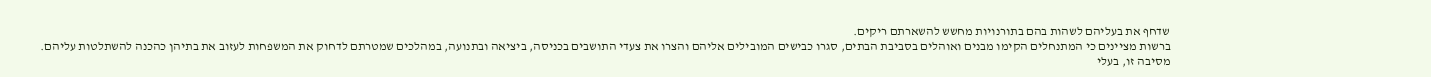שדחף את בעליהם לשהות בהם בתורנויות מחשש להשארתם ריקים.
ברשות מציינים כי המתנחלים הקימו מבנים ואוהלים בסביבת הבתים, סגרו כבישים המובילים אליהם והצרו את צעדי התושבים בכניסה, ביציאה ובתנועה, במהלכים שמטרתם לדחוק את המשפחות לעזוב את בתיהן כהכנה להשתלטות עליהם.
מסיבה זו, בעלי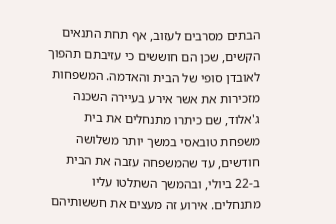הבתים מסרבים לעזוב, אף תחת התנאים הקשים, שכן הם חוששים כי עזיבתם תהפוך לאובדן סופי של הבית והאדמה. המשפחות מזכירות את אשר אירע בעיירה השכנה ג'אלוד, שם כיתרו מתנחלים את בית משפחת טובאסי במשך יותר משלושה חודשים, עד שהמשפחה עזבה את הבית ב-22 ביולי, ובהמשך השתלטו עליו מתנחלים. אירוע זה מעצים את חששותיהם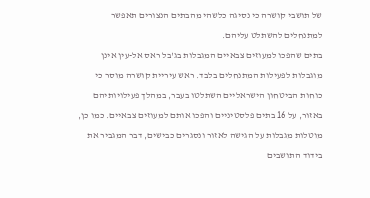של תושבי קושרה כי נסיגה כלשהי מהבתים הנצורים תאפשר למתנחלים להשתלט עליהם.
בתים שהפכו למעוזים צבאיים המגבלות בג'בל ראס אל-עין אינן מוגבלות לפעילות המתנחלים בלבד. ראש עיריית קושרה מוסר כי כוחות הביטחון הישראליים השתלטו בעבר, במהלך פעילויותיהם באזור, על 16 בתים פלסטיניים והפכו אותם למעוזים צבאיים. כמו כן, מוטלות מגבלות על הגישה לאזור ונסגרים כבישים, דבר המגביר את בידוד התושבים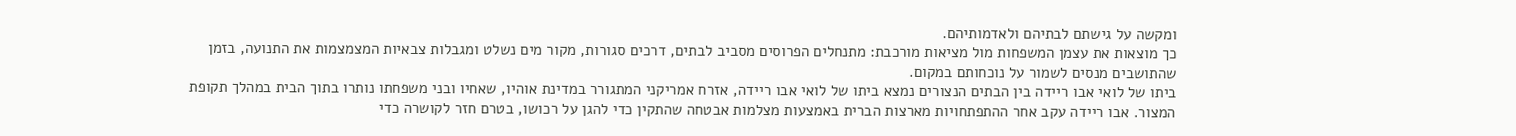ומקשה על גישתם לבתיהם ולאדמותיהם.
כך מוצאות את עצמן המשפחות מול מציאות מורכבת: מתנחלים הפרוסים מסביב לבתים, דרכים סגורות, מקור מים נשלט ומגבלות צבאיות המצמצמות את התנועה, בזמן שהתושבים מנסים לשמור על נוכחותם במקום.
ביתו של לואי אבו ריידה בין הבתים הנצורים נמצא ביתו של לואי אבו ריידה, אזרח אמריקני המתגורר במדינת אוהיו, שאחיו ובני משפחתו נותרו בתוך הבית במהלך תקופת המצור. אבו ריידה עקב אחר ההתפתחויות מארצות הברית באמצעות מצלמות אבטחה שהתקין כדי להגן על רכושו, בטרם חזר לקושרה כדי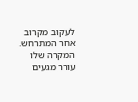לעקוב מקרוב אחר המתרחש. המקרה שלו עורר מגעים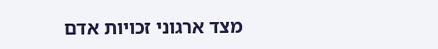מצד ארגוני זכויות אדם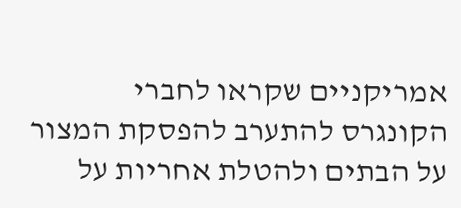אמריקניים שקראו לחברי הקונגרס להתערב להפסקת המצור על הבתים ולהטלת אחריות על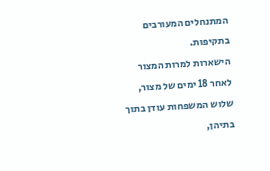המתנחלים המעורבים בתקיפות.
הישארות למרות המצור לאחר 18 ימים של מצור, שלוש המשפחות עודן בתוך בתיהן,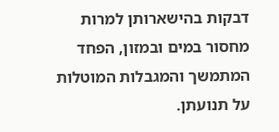דבקות בהישארותן למרות מחסור במים ובמזון, הפחד המתמשך והמגבלות המוטלות על תנועתן.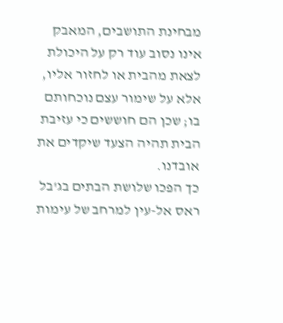מבחינת התושבים, המאבק אינו נסוב עוד רק על היכולת לצאת מהבית או לחזור אליו, אלא על שימור עצם נוכחותם בו; שכן הם חוששים כי עזיבת הבית תהיה הצעד שיקדים את אובדנו.
כך הפכו שלושת הבתים בג'בל ראס אל-עין למרחב של עימות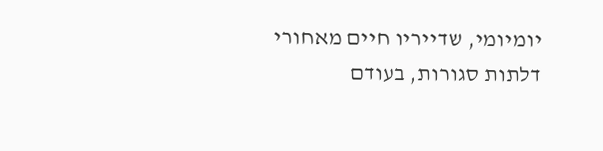יומיומי, שדייריו חיים מאחורי דלתות סגורות, בעודם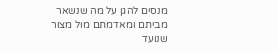מנסים להגן על מה שנשאר מביתם ומאדמתם מול מצור שנועד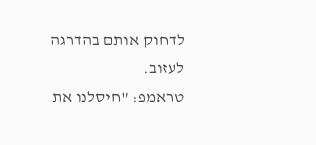לדחוק אותם בהדרגה לעזוב.
טראמפ: "חיסלנו את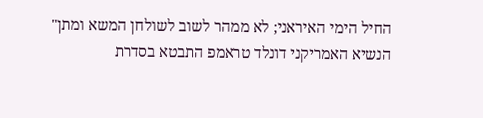החיל הימי האיראני; לא ממהר לשוב לשולחן המשא ומתן"
הנשיא האמריקני דונלד טראמפ התבטא בסדרת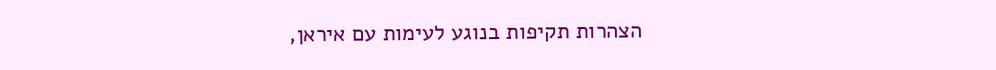הצהרות תקיפות בנוגע לעימות עם איראן,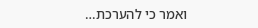ואמר כי להערכת…